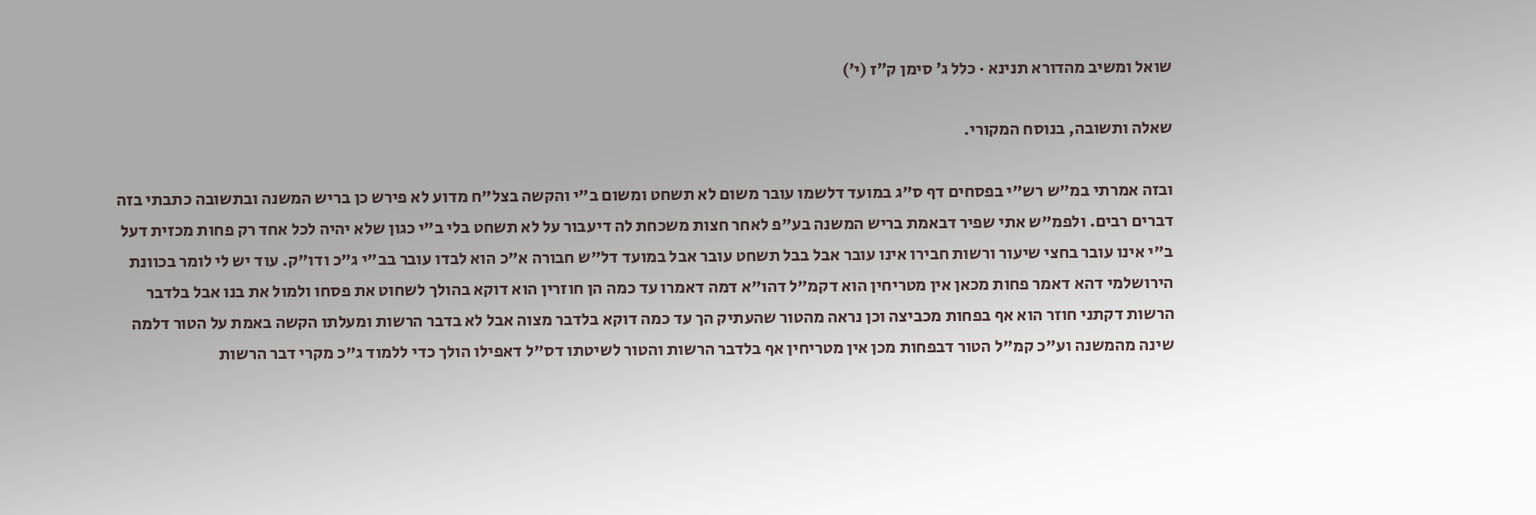שואל ומשיב מהדורא תנינא · כלל ג׳ סימן ק״ז (י׳)

שאלה ותשובה, בנוסח המקורי.

ובזה אמרתי במ"ש רש"י בפסחים דף ס"ג במועד דלשמו עובר משום לא תשחט ומשום ב"י והקשה בצל"ח מדוע לא פירש כן בריש המשנה ובתשובה כתבתי בזה דברים רבים. ולפמ"ש אתי שפיר דבאמת בריש המשנה בע"פ לאחר חצות משכחת לה דיעבור על לא תשחט בלי ב"י כגון שלא יהיה לכל אחד רק פחות מכזית דעל ב"י אינו עובר בחצי שיעור ורשות חבירו אינו עובר אבל בבל תשחט עובר אבל במועד דל"ש חבורה א"כ הוא לבדו עובר בב"י ג"כ ודו"ק. עוד יש לי לומר בכוונת הירושלמי דהא דאמר פחות מכאן אין מטריחין הוא דקמ"ל דהו"א דמה דאמרו עד כמה הן חוזרין הוא דוקא בהולך לשחוט את פסחו ולמול את בנו אבל בלדבר הרשות דקתני חוזר הוא אף בפחות מכביצה וכן נראה מהטור שהעתיק הך עד כמה דוקא בלדבר מצוה אבל לא בדבר הרשות ומעלתו הקשה באמת על הטור דלמה שינה מהמשנה וע"כ קמ"ל הטור דבפחות מכן אין מטריחין אף בלדבר הרשות והטור לשיטתו דס"ל דאפילו הולך כדי ללמוד ג"כ מקרי דבר הרשות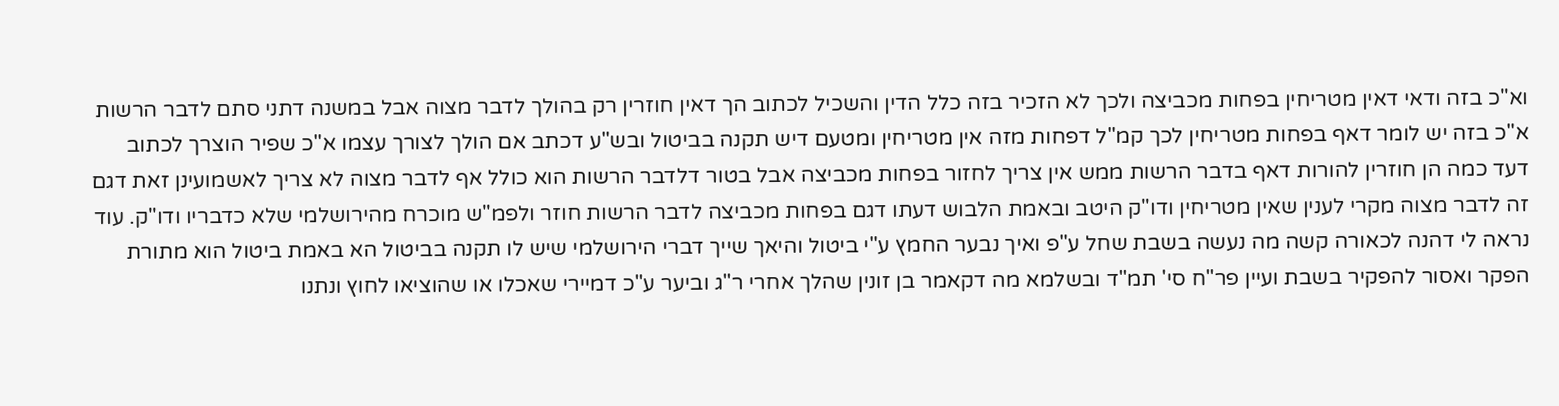וא"כ בזה ודאי דאין מטריחין בפחות מכביצה ולכך לא הזכיר בזה כלל הדין והשכיל לכתוב הך דאין חוזרין רק בהולך לדבר מצוה אבל במשנה דתני סתם לדבר הרשות א"כ בזה יש לומר דאף בפחות מטריחין לכך קמ"ל דפחות מזה אין מטריחין ומטעם דיש תקנה בביטול ובש"ע דכתב אם הולך לצורך עצמו א"כ שפיר הוצרך לכתוב דעד כמה הן חוזרין להורות דאף בדבר הרשות ממש אין צריך לחזור בפחות מכביצה אבל בטור דלדבר הרשות הוא כולל אף לדבר מצוה לא צריך לאשמועינן זאת דגם זה לדבר מצוה מקרי לענין שאין מטריחין ודו"ק היטב ובאמת הלבוש דעתו דגם בפחות מכביצה לדבר הרשות חוזר ולפמ"ש מוכרח מהירושלמי שלא כדבריו ודו"ק. עוד נראה לי דהנה לכאורה קשה מה נעשה בשבת שחל ע"פ ואיך נבער החמץ ע"י ביטול והיאך שייך דברי הירושלמי שיש לו תקנה בביטול הא באמת ביטול הוא מתורת הפקר ואסור להפקיר בשבת ועיין פר"ח סי' תמ"ד ובשלמא מה דקאמר בן זונין שהלך אחרי ר"ג וביער ע"כ דמיירי שאכלו או שהוציאו לחוץ ונתנו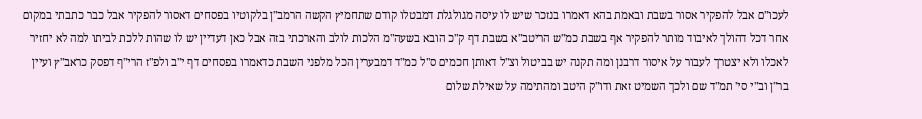לעכו"ם אבל להפקיר אסור בשבת ובאמת בהא דאמרו בנזכר שיש לו עיסה מגולגלת דמבטלו קודם שתחמיץ הקשה הרמב"ן בלקוטיו בפסחים דאסור להפקיר אבל כבר כתבתי במקום אחר דכל דהולך לאיבוד מותר להפקיר אף בשבת כמ"ש הריטב"א בשבת דף ק"כ הובא בשעה"מ הלכות לולב והארכתי בזה אבל כאן דעדיין יש לו שהות ללכת לביתו למה לא יחזיר לאכלו ולא יצטרך לעבור על איסור דרבנן ומה תקנה יש בביטול וצ"ל דאותן חכמים ס"ל כמ"ד דמבערין הכל מלפני השבת כדאמרו בפסחים דף י"ב ולפ"ז הרי"ף דפסק כראב"ץ ועיין בר"ן וב"י סי' תמ"ד שם ולכך השמיט זאת ודו"ק היטב ומהתימה על שאילת שלום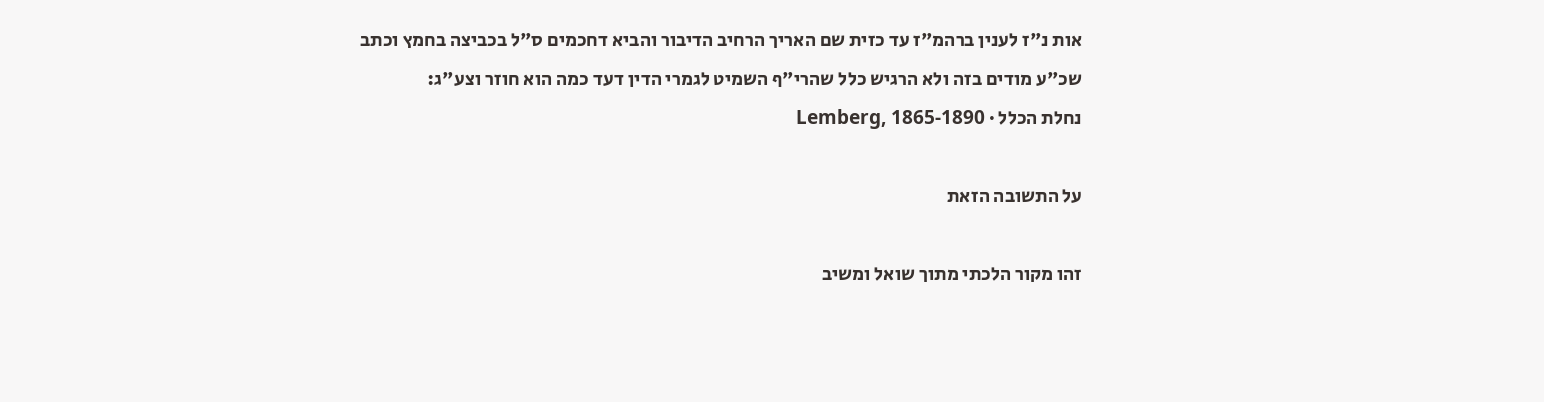אות נ"ז לענין ברהמ"ז עד כזית שם האריך הרחיב הדיבור והביא דחכמים ס"ל בכביצה בחמץ וכתב שכ"ע מודים בזה ולא הרגיש כלל שהרי"ף השמיט לגמרי הדין דעד כמה הוא חוזר וצע"ג:
נחלת הכלל · Lemberg, 1865-1890

על התשובה הזאת

זהו מקור הלכתי מתוך שואל ומשיב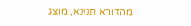מהדורא תנינא, מוצג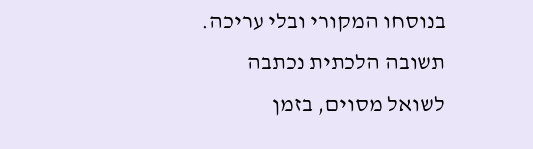בנוסחו המקורי ובלי עריכה. תשובה הלכתית נכתבה לשואל מסוים, בזמן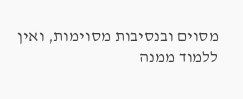מסוים ובנסיבות מסוימות, ואין ללמוד ממנה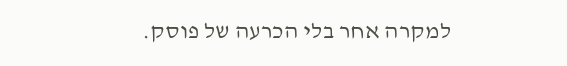למקרה אחר בלי הכרעה של פוסק.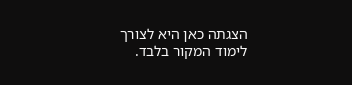הצגתה כאן היא לצורך לימוד המקור בלבד.